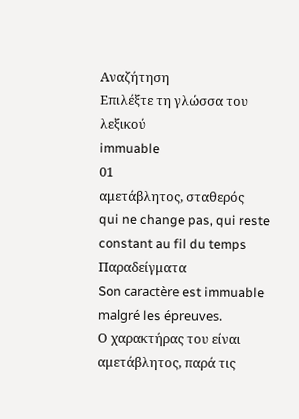Αναζήτηση
Επιλέξτε τη γλώσσα του λεξικού
immuable
01
αμετάβλητος, σταθερός
qui ne change pas, qui reste constant au fil du temps
Παραδείγματα
Son caractère est immuable malgré les épreuves.
Ο χαρακτήρας του είναι αμετάβλητος, παρά τις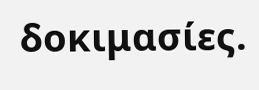δοκιμασίες.